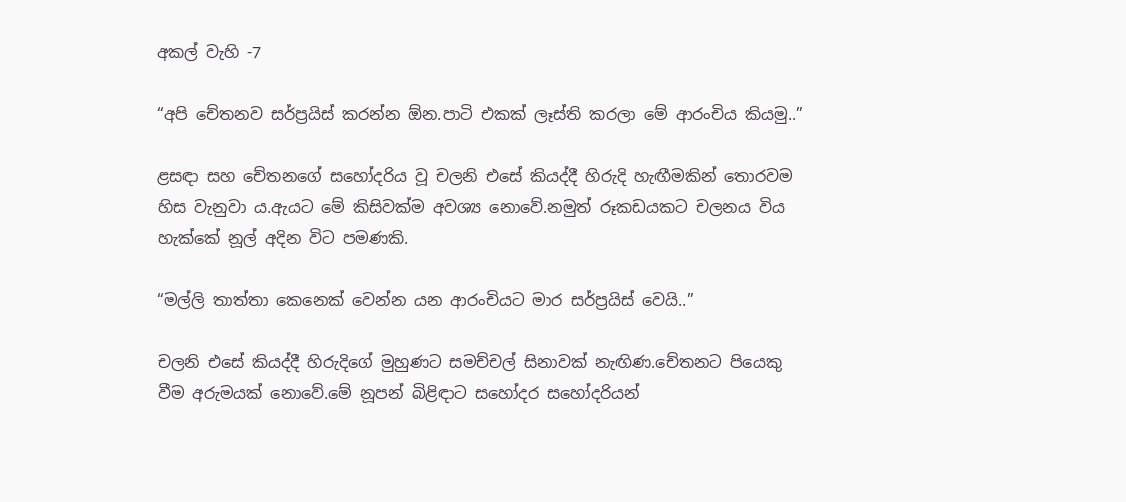අකල් වැහි -7

“අපි චේතනව සර්ප්‍රයිස් කරන්න ඕන.පාටි එකක් ලෑස්ති කරලා මේ ආරංචිය කියමු..”

ළසඳා සහ චේතනගේ සහෝදරිය වූ චලනි එසේ කියද්දී හිරුදි හැඟීමකින් තොරවම හිස වැනුවා ය.ඇයට මේ කිසිවක්ම අවශ්‍ය නොවේ.නමුත් රූකඩයකට චලනය විය හැක්කේ නූල් අදින විට පමණකි.

“මල්ලි තාත්තා කෙනෙක් වෙන්න යන ආරංචියට මාර සර්ප්‍රයිස් වෙයි..”

චලනි එසේ කියද්දී හිරුදිගේ මුහුණට සමච්චල් සිනාවක් නැඟිණ.චේතනට පියෙකු වීම අරුමයක් නොවේ.මේ නූපන් බිළිඳාට සහෝදර සහෝදරියන්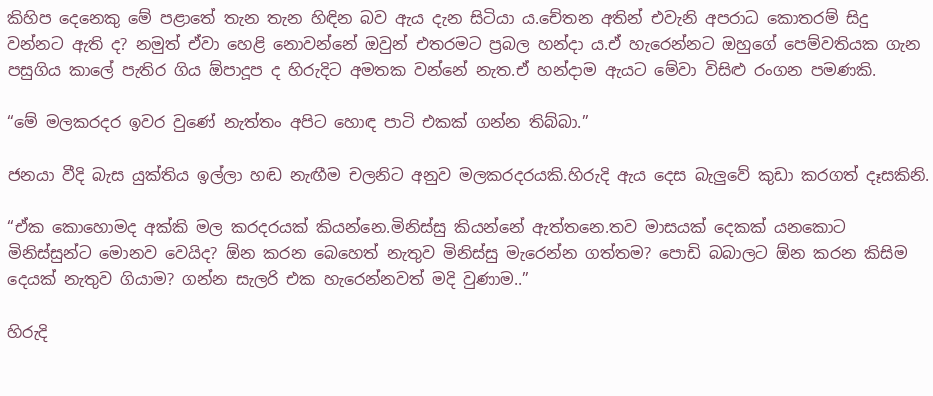කිහිප දෙනෙකු මේ පළාතේ තැන තැන හිඳින බව ඇය දැන සිටියා ය.චේතන අතින් එවැනි අපරාධ කොතරම් සිදු වන්නට ඇති ද? නමුත් ඒවා හෙළි නොවන්නේ ඔවුන් එතරමට ප්‍රබල හන්දා ය.ඒ හැරෙන්නට ඔහුගේ පෙම්වතියක ගැන පසුගිය කාලේ පැතිර ගිය ඕපාදූප ද හිරුදිට අමතක වන්නේ නැත.ඒ හන්දාම ඇයට මේවා විසිළු රංගන පමණකි.

“මේ මලකරදර ඉවර වුණේ නැත්තං අපිට හොඳ පාටි එකක් ගන්න තිබ්බා.”

ජනයා වීදි බැස යුක්තිය ඉල්ලා හඬ නැඟීම චලනිට අනුව මලකරදරයකි.හිරුදි ඇය දෙස බැලුවේ කුඩා කරගත් දෑසකිනි.

“ඒක කොහොමද අක්කි මල කරදරයක් කියන්නෙ.මිනිස්සු කියන්නේ ඇත්තනෙ.තව මාසයක් දෙකක් යනකොට මිනිස්සුන්ට මොනව වෙයිද? ඕන කරන බෙහෙත් නැතුව මිනිස්සු මැරෙන්න ගත්තම? පොඩි බබාලට ඕන කරන කිසිම දෙයක් නැතුව ගියාම? ගන්න සැලරි එක හැරෙන්නවත් මදි වුණාම..”

හිරුදි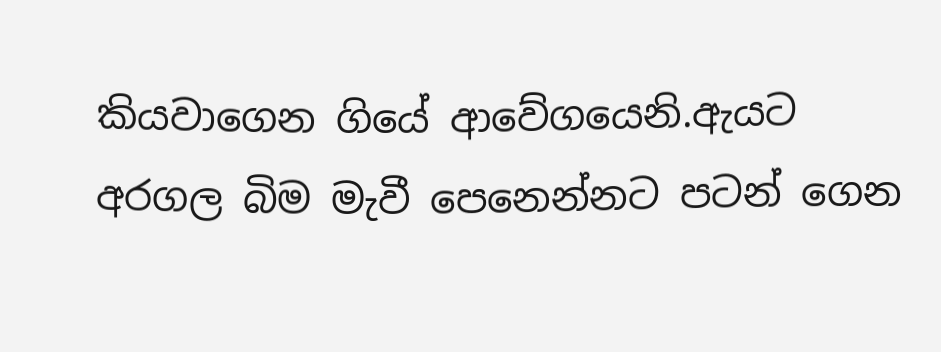කියවාගෙන ගියේ ආවේගයෙනි.ඇයට අරගල බිම මැවී පෙනෙන්නට පටන් ගෙන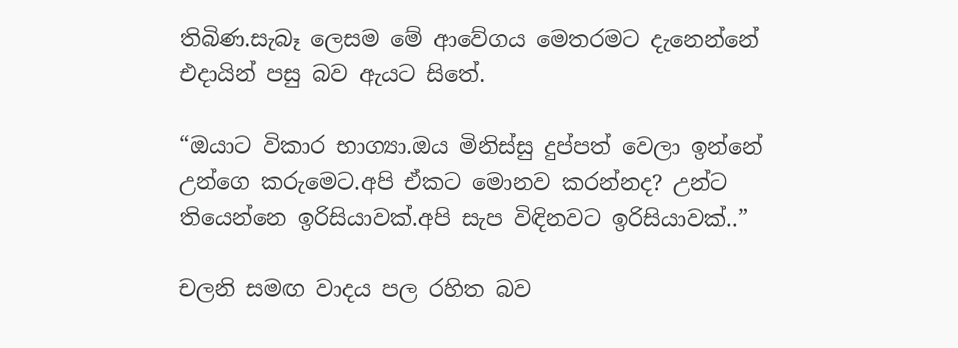තිබිණ.සැබෑ ලෙසම මේ ආවේගය මෙතරමට දැනෙන්නේ එදායින් පසු බව ඇයට සිතේ.

“ඔයාට විකාර භාග්‍යා.ඔය මිනිස්සු දුප්පත් වෙලා ඉන්නේ උන්ගෙ කරුමෙට.අපි ඒකට මොනව කරන්නද? උන්ට තියෙන්නෙ ඉරිසියාවක්.අපි සැප විඳිනවට ඉරිසියාවක්..”

චලනි සමඟ වාදය පල රහිත බව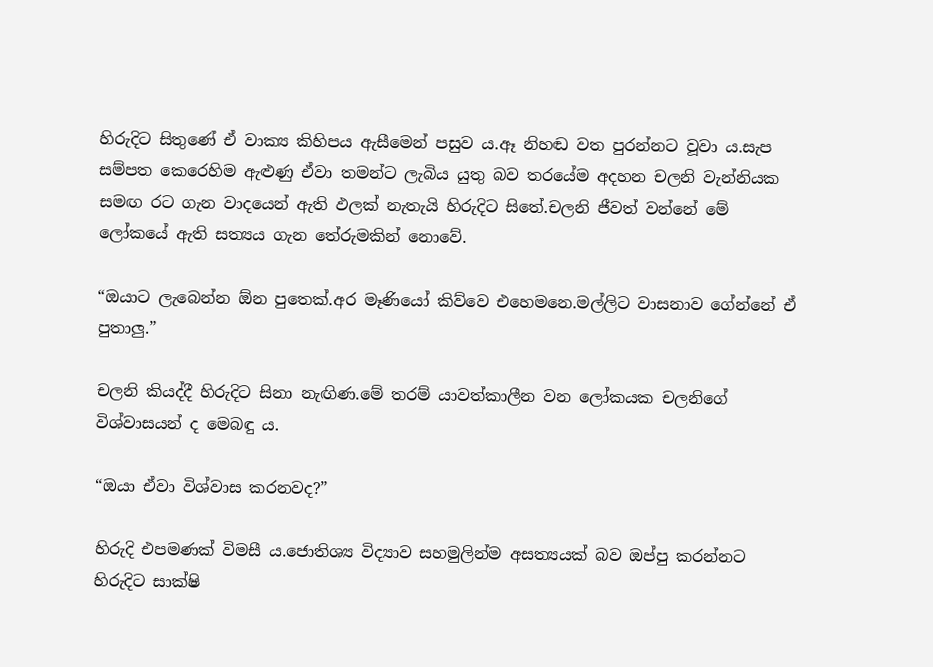හිරුදිට සිතුණේ ඒ වාක්‍ය කිහිපය ඇසීමෙන් පසුව ය.ඈ නිහඬ වත පුරන්නට වූවා ය.සැප සම්පත කෙරෙහිම ඇළුණු ඒවා තමන්ට ලැබිය යුතු බව තරයේම අදහන චලනි වැන්නියක සමඟ රට ගැන වාදයෙන් ඇති ඵලක් නැතැයි හිරුදිට සිතේ.චලනි ජීවත් වන්නේ මේ ලෝකයේ ඇති සත්‍යය ගැන තේරුමකින් නොවේ.

“ඔයාට ලැබෙන්න ඕන පුතෙක්.අර මෑණියෝ කිව්වෙ එහෙමනෙ.මල්ලිට වාසනාව ගේන්නේ ඒ පුතාලු.”

චලනි කියද්දී හිරුදිට සිනා නැඟිණ.මේ තරම් යාවත්කාලීන වන ලෝකයක චලනිගේ විශ්වාසයන් ද මෙබඳු ය.

“ඔයා ඒවා විශ්වාස කරනවද?”

හිරුදි එපමණක් විමසී ය.ජොතිශ්‍ය විද්‍යාව සහමුලින්ම අසත්‍යයක් බව ඔප්පු කරන්නට හිරුදිට සාක්ෂි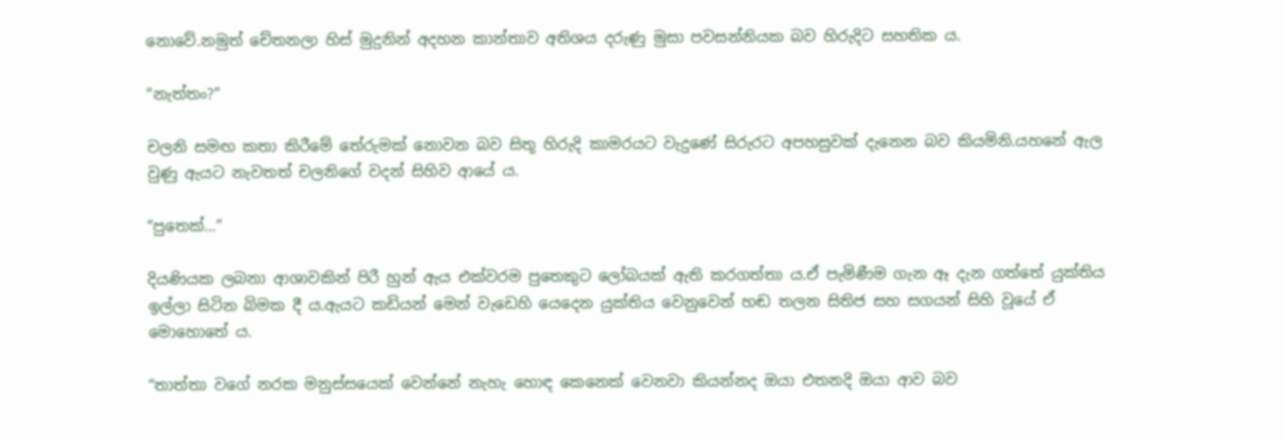නොවේ.නමුත් චේතනලා හිස් මුදුනින් අදහන කාන්තාව අතිශය දරුණු මුසා පවසන්නියක බව හිරුදිට සහතික ය.

“නැත්තං?”

චලනි සමඟ කතා කිරීමේ තේරුමක් නොවන බව සිතූ හිරුදි කාමරයට වැදුණේ සිරුරට අපහසුවක් දැනෙන බව කියමිනි.යහනේ ඇල වුණු ඇයට නැවතත් චලනිගේ වදන් සිහිව ආයේ ය.

“පුතෙක්…”

දියණියක ලබනා ආශාවකින් පිරී හුන් ඇය එක්වරම පුතෙකුට ලෝබයක් ඇති කරගත්තා ය.ඒ පැමිණීම ගැන ඈ දැන ගත්තේ යුක්තිය ඉල්ලා සිටින බිමක දී ය.ඇයට කඩියන් මෙන් වැඩෙහි යෙදෙන යුක්තිය වෙනුවෙන් හඬ තලන සිතිජ සහ සගයන් සිහි වූයේ ඒ මොහොතේ ය.

“තාත්තා වගේ නරක මනුස්සයෙක් වෙන්නේ නැහැ හොඳ කෙනෙක් වෙනවා කියන්නද ඔයා එතනදි ඔයා ආව බව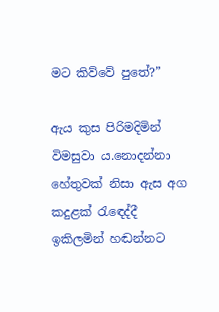මට කිව්වේ පුතේ?”

ඇය කුස පිරිමදිමින් විමසුවා ය.නොදන්නා හේතුවක් නිසා ඇස අග කදුළක් රැඳෙද්දී ඉකිලමින් හඬන්නට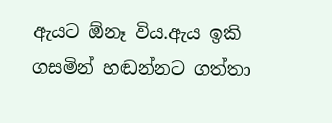ඇයට ඕනෑ විය.ඇය ඉකි ගසමින් හඬන්නට ගත්තා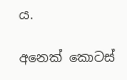ය.

අනෙක් කොටස්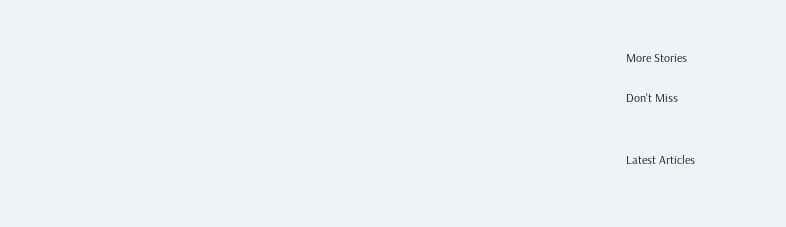More Stories

Don't Miss


Latest Articles